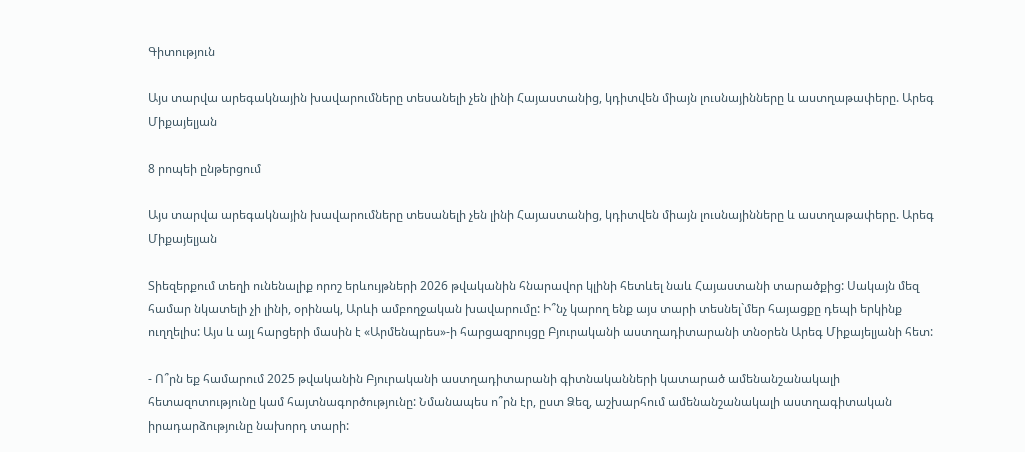Գիտություն

Այս տարվա արեգակնային խավարումները տեսանելի չեն լինի Հայաստանից, կդիտվեն միայն լուսնայինները և աստղաթափերը. Արեգ Միքայելյան

8 րոպեի ընթերցում

Այս տարվա արեգակնային խավարումները տեսանելի չեն լինի Հայաստանից, կդիտվեն միայն լուսնայինները և աստղաթափերը. Արեգ Միքայելյան

Տիեզերքում տեղի ունենալիք որոշ երևույթների 2026 թվականին հնարավոր կլինի հետևել նաև Հայաստանի տարածքից: Սակայն մեզ համար նկատելի չի լինի, օրինակ, Արևի ամբողջական խավարումը: Ի՞նչ կարող ենք այս տարի տեսնել`մեր հայացքը դեպի երկինք ուղղելիս: Այս և այլ հարցերի մասին է «Արմենպրես»-ի հարցազրույցը Բյուրականի աստղադիտարանի տնօրեն Արեգ Միքայելյանի հետ:

- Ո՞րն եք համարում 2025 թվականին Բյուրականի աստղադիտարանի գիտնականների կատարած ամենանշանակալի հետազոտությունը կամ հայտնագործությունը: Նմանապես ո՞րն էր, ըստ Ձեզ, աշխարհում ամենանշանակալի աստղագիտական իրադարձությունը նախորդ տարի: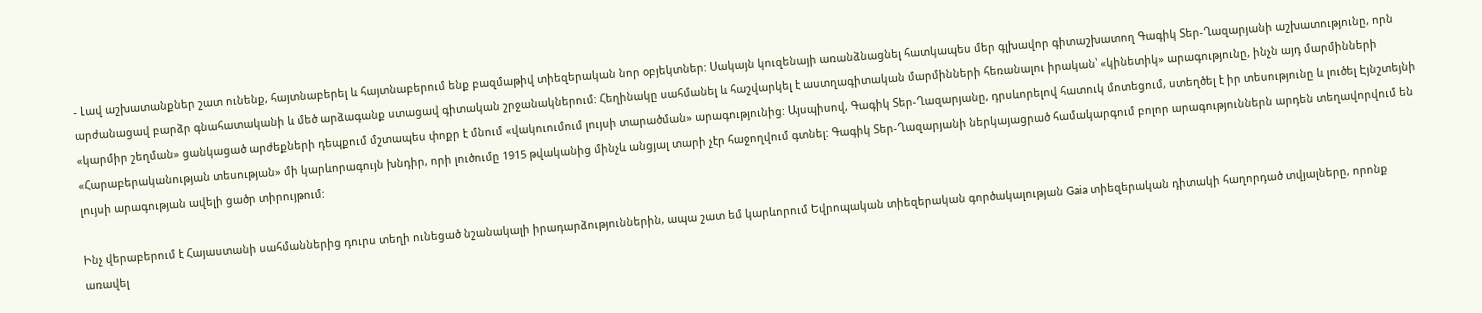- Լավ աշխատանքներ շատ ունենք, հայտնաբերել և հայտնաբերում ենք բազմաթիվ տիեզերական նոր օբյեկտներ: Սակայն կուզենայի առանձնացնել հատկապես մեր գլխավոր գիտաշխատող Գագիկ Տեր-Ղազարյանի աշխատությունը, որն արժանացավ բարձր գնահատականի և մեծ արձագանք ստացավ գիտական շրջանակներում: Հեղինակը սահմանել և հաշվարկել է աստղագիտական մարմինների հեռանալու իրական՝ «կինետիկ» արագությունը, ինչն այդ մարմինների «կարմիր շեղման» ցանկացած արժեքների դեպքում մշտապես փոքր է մնում «վակուումում լույսի տարածման» արագությունից: Այսպիսով, Գագիկ Տեր-Ղազարյանը, դրսևորելով հատուկ մոտեցում, ստեղծել է իր տեսությունը և լուծել Էյնշտեյնի «Հարաբերականության տեսության» մի կարևորագույն խնդիր, որի լուծումը 1915 թվականից մինչև անցյալ տարի չէր հաջողվում գտնել: Գագիկ Տեր-Ղազարյանի ներկայացրած համակարգում բոլոր արագություններն արդեն տեղավորվում են լույսի արագության ավելի ցածր տիրույթում:

Ինչ վերաբերում է Հայաստանի սահմաններից դուրս տեղի ունեցած նշանակալի իրադարձություններին, ապա շատ եմ կարևորում Եվրոպական տիեզերական գործակալության Gaia տիեզերական դիտակի հաղորդած տվյալները, որոնք առավել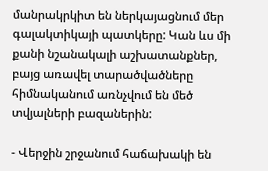մանրակրկիտ են ներկայացնում մեր գալակտիկայի պատկերը: Կան ևս մի քանի նշանակալի աշխատանքներ, բայց առավել տարածվածները հիմնականում առնչվում են մեծ տվյալների բազաներին:

- Վերջին շրջանում հաճախակի են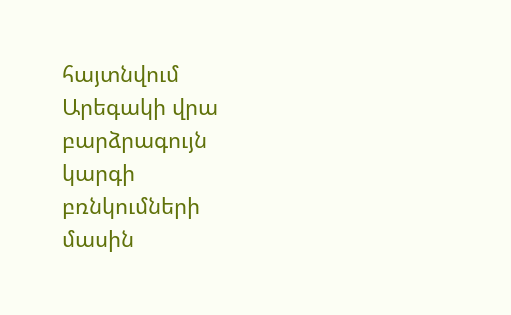հայտնվում Արեգակի վրա բարձրագույն կարգի բռնկումների մասին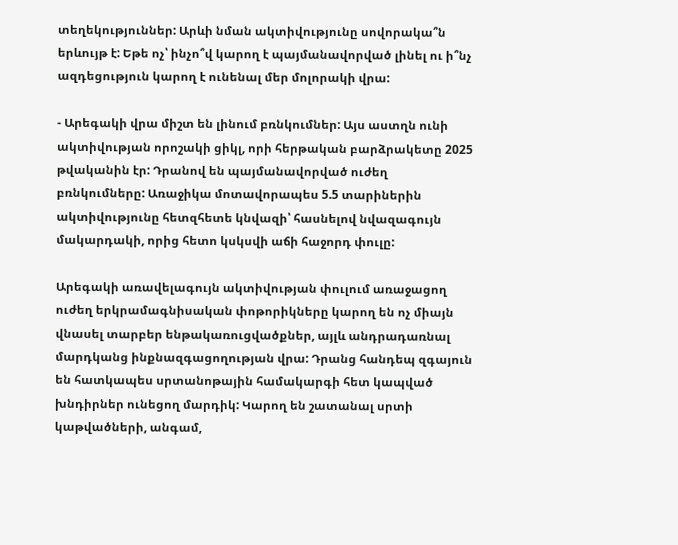տեղեկություններ: Արևի նման ակտիվությունը սովորակա՞ն երևույթ է: Եթե ոչ՝ ինչո՞վ կարող է պայմանավորված լինել ու ի՞նչ ազդեցություն կարող է ունենալ մեր մոլորակի վրա:

- Արեգակի վրա միշտ են լինում բռնկումներ: Այս աստղն ունի ակտիվության որոշակի ցիկլ, որի հերթական բարձրակետը 2025 թվականին էր: Դրանով են պայմանավորված ուժեղ բռնկումները: Առաջիկա մոտավորապես 5.5 տարիներին ակտիվությունը հետզհետե կնվազի՝ հասնելով նվազագույն մակարդակի, որից հետո կսկսվի աճի հաջորդ փուլը:

Արեգակի առավելագույն ակտիվության փուլում առաջացող ուժեղ երկրամագնիսական փոթորիկները կարող են ոչ միայն վնասել տարբեր ենթակառուցվածքներ, այլև անդրադառնալ մարդկանց ինքնազգացողության վրա: Դրանց հանդեպ զգայուն են հատկապես սրտանոթային համակարգի հետ կապված խնդիրներ ունեցող մարդիկ: Կարող են շատանալ սրտի կաթվածների, անգամ,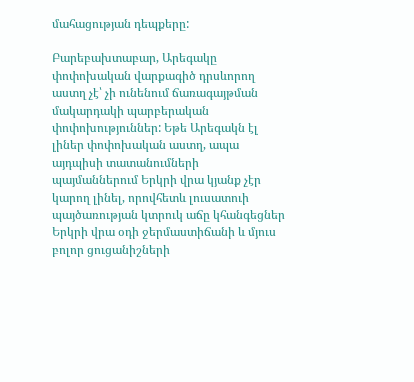մահացության դեպքերը:

Բարեբախտաբար, Արեգակը փոփոխական վարքագիծ դրսևորող աստղ չէ՝ չի ունենում ճառագայթման մակարդակի պարբերական փոփոխություններ: Եթե Արեգակն էլ լիներ փոփոխական աստղ, ապա այդպիսի տատանումների պայմաններում Երկրի վրա կյանք չէր կարող լինել, որովհետև լուսատուի պայծառության կտրուկ աճը կհանգեցներ Երկրի վրա օդի ջերմաստիճանի և մյուս բոլոր ցուցանիշների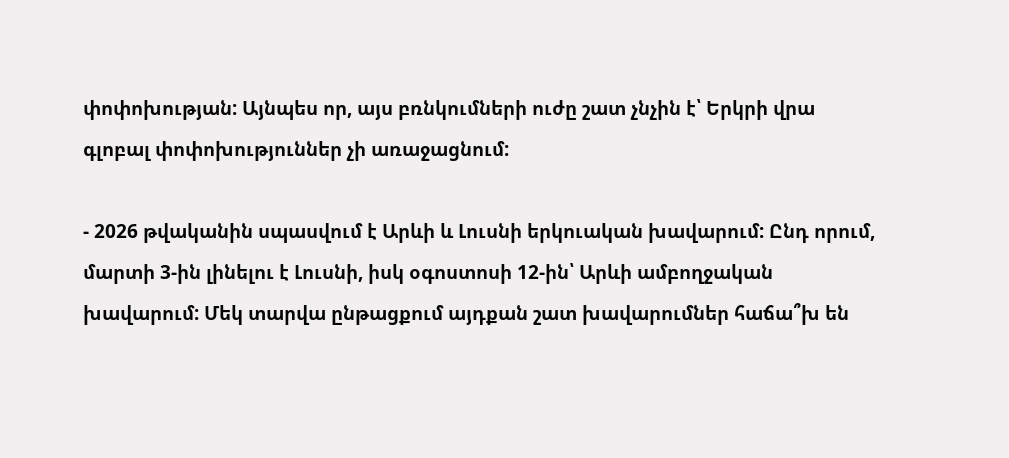փոփոխության: Այնպես որ, այս բռնկումների ուժը շատ չնչին է՝ Երկրի վրա գլոբալ փոփոխություններ չի առաջացնում:

- 2026 թվականին սպասվում է Արևի և Լուսնի երկուական խավարում: Ընդ որում, մարտի 3-ին լինելու է Լուսնի, իսկ օգոստոսի 12-ին՝ Արևի ամբողջական խավարում: Մեկ տարվա ընթացքում այդքան շատ խավարումներ հաճա՞խ են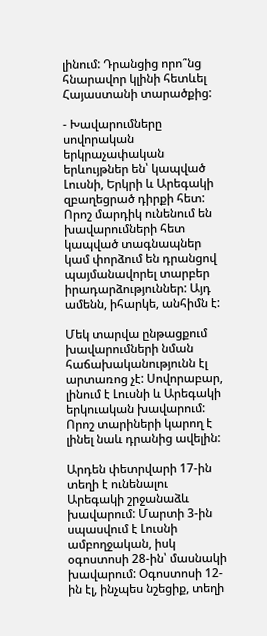լինում: Դրանցից որո՞նց հնարավոր կլինի հետևել Հայաստանի տարածքից:

- Խավարումները սովորական երկրաչափական երևույթներ են՝ կապված Լուսնի, Երկրի և Արեգակի զբաղեցրած դիրքի հետ: Որոշ մարդիկ ունենում են խավարումների հետ կապված տագնապներ կամ փորձում են դրանցով պայմանավորել տարբեր իրադարձություններ: Այդ ամենն, իհարկե, անհիմն է:

Մեկ տարվա ընթացքում խավարումների նման հաճախականությունն էլ արտառոց չէ: Սովորաբար, լինում է Լուսնի և Արեգակի երկուական խավարում: Որոշ տարիների կարող է լինել նաև դրանից ավելին:

Արդեն փետրվարի 17-ին տեղի է ունենալու Արեգակի շրջանաձև խավարում: Մարտի 3-ին սպասվում է Լուսնի ամբողջական, իսկ օգոստոսի 28-ին՝ մասնակի խավարում: Օգոստոսի 12-ին էլ, ինչպես նշեցիք, տեղի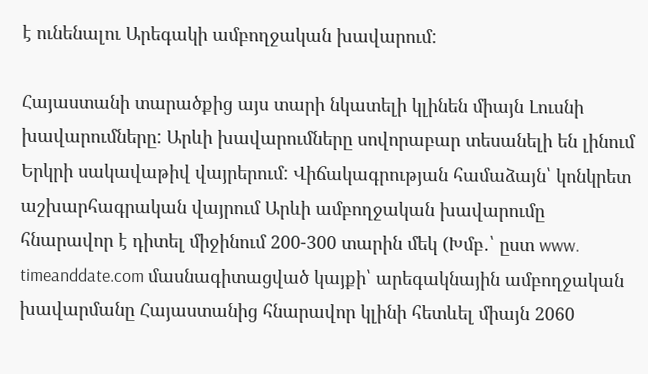է ունենալու Արեգակի ամբողջական խավարում:

Հայաստանի տարածքից այս տարի նկատելի կլինեն միայն Լուսնի խավարումները: Արևի խավարումները սովորաբար տեսանելի են լինում Երկրի սակավաթիվ վայրերում: Վիճակագրության համաձայն՝ կոնկրետ աշխարհագրական վայրում Արևի ամբողջական խավարումը հնարավոր է դիտել միջինում 200-300 տարին մեկ (Խմբ․՝ ըստ www. timeanddate.com մասնագիտացված կայքի՝ արեգակնային ամբողջական խավարմանը Հայաստանից հնարավոր կլինի հետևել միայն 2060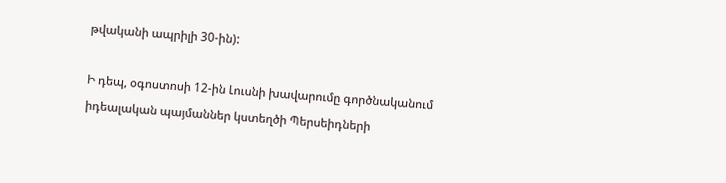թվականի ապրիլի 30-ին):

Ի դեպ, օգոստոսի 12-ին Լուսնի խավարումը գործնականում իդեալական պայմաններ կստեղծի Պերսեիդների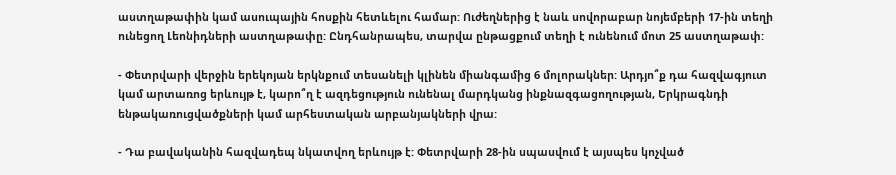աստղաթափին կամ ասուպային հոսքին հետևելու համար: Ուժեղներից է նաև սովորաբար նոյեմբերի 17-ին տեղի ունեցող Լեոնիդների աստղաթափը: Ընդհանրապես, տարվա ընթացքում տեղի է ունենում մոտ 25 աստղաթափ:

- Փետրվարի վերջին երեկոյան երկնքում տեսանելի կլինեն միանգամից 6 մոլորակներ: Արդյո՞ք դա հազվագյուտ կամ արտառոց երևույթ է, կարո՞ղ է ազդեցություն ունենալ մարդկանց ինքնազգացողության, Երկրագնդի ենթակառուցվածքների կամ արհեստական արբանյակների վրա:

- Դա բավականին հազվադեպ նկատվող երևույթ է: Փետրվարի 28-ին սպասվում է այսպես կոչված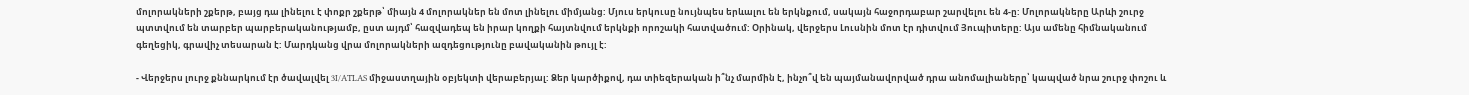մոլորակների շքերթ, բայց դա լինելու է փոքր շքերթ՝ միայն 4 մոլորակներ են մոտ լինելու միմյանց: Մյուս երկուսը նույնպես երևալու են երկնքում, սակայն հաջորդաբար շարվելու են 4-ը: Մոլորակները Արևի շուրջ պտտվում են տարբեր պարբերականությամբ, ըստ այդմ՝ հազվադեպ են իրար կողքի հայտնվում երկնքի որոշակի հատվածում: Օրինակ, վերջերս Լուսնին մոտ էր դիտվում Յուպիտերը: Այս ամենը հիմնականում գեղեցիկ, գրավիչ տեսարան է: Մարդկանց վրա մոլորակների ազդեցությունը բավականին թույլ է:

- Վերջերս լուրջ քննարկում էր ծավալվել 3I/ATLAS միջաստղային օբյեկտի վերաբերյալ: Ձեր կարծիքով, դա տիեզերական ի՞նչ մարմին է, ինչո՞վ են պայմանավորված դրա անոմալիաները՝ կապված նրա շուրջ փոշու և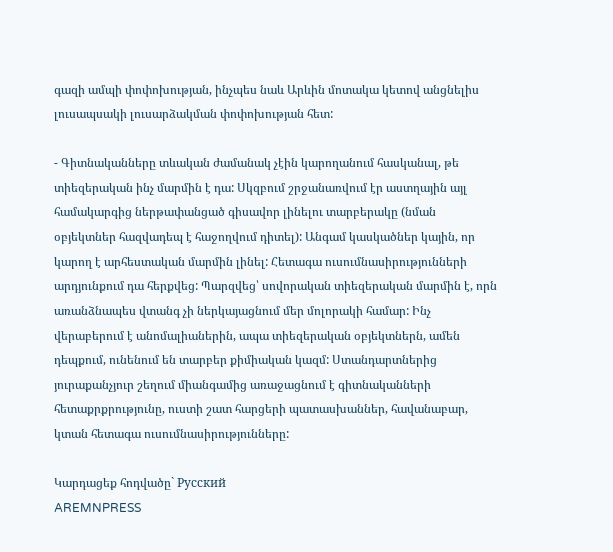գազի ամպի փոփոխության, ինչպես նաև Արևին մոտակա կետով անցնելիս լուսապսակի լուսարձակման փոփոխության հետ:

- Գիտնականները տևական ժամանակ չէին կարողանում հասկանալ, թե տիեզերական ինչ մարմին է դա: Սկզբում շրջանառվում էր աստղային այլ համակարգից ներթափանցած գիսավոր լինելու տարբերակը (նման օբյեկտներ հազվադեպ է հաջողվում դիտել): Անգամ կասկածներ կային, որ կարող է արհեստական մարմին լինել: Հետագա ուսումնասիրությունների արդյունքում դա հերքվեց: Պարզվեց՝ սովորական տիեզերական մարմին է, որն առանձնապես վտանգ չի ներկայացնում մեր մոլորակի համար: Ինչ վերաբերում է անոմալիաներին, ապա տիեզերական օբյեկտներն, ամեն դեպքում, ունենում են տարբեր քիմիական կազմ: Ստանդարտներից յուրաքանչյուր շեղում միանգամից առաջացնում է գիտնականների հետաքրքրությունը, ուստի շատ հարցերի պատասխաններ, հավանաբար, կտան հետագա ուսումնասիրությունները:

Կարդացեք հոդվածը` Русский
AREMNPRESS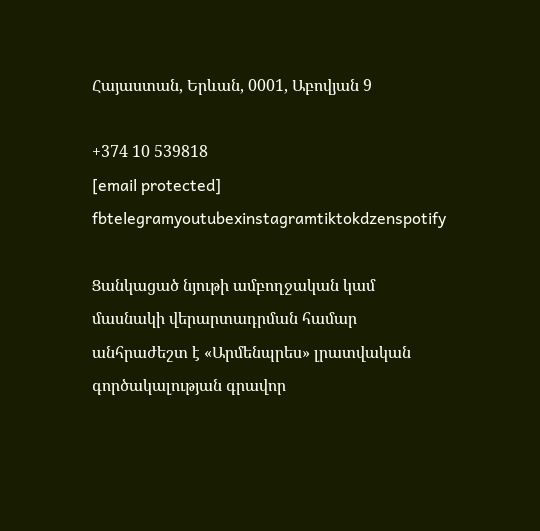Հայաստան, Երևան, 0001, Աբովյան 9

+374 10 539818
[email protected]
fbtelegramyoutubexinstagramtiktokdzenspotify

Ցանկացած նյութի ամբողջական կամ մասնակի վերարտադրման համար անհրաժեշտ է «Արմենպրես» լրատվական գործակալության գրավոր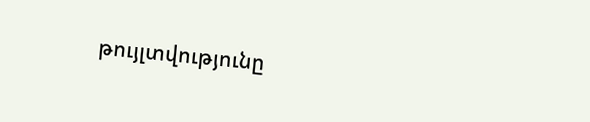թույլտվությունը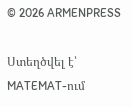© 2026 ARMENPRESS

Ստեղծվել է՝ MATEMAT-ում